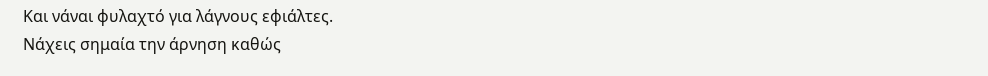Και νάναι φυλαχτό για λάγνους εφιάλτες.
Νάχεις σημαία την άρνηση καθώς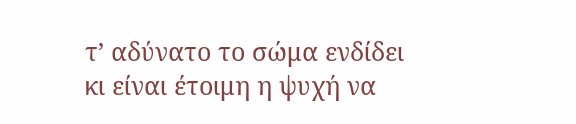τ’ αδύνατο το σώμα ενδίδει
κι είναι έτοιμη η ψυχή να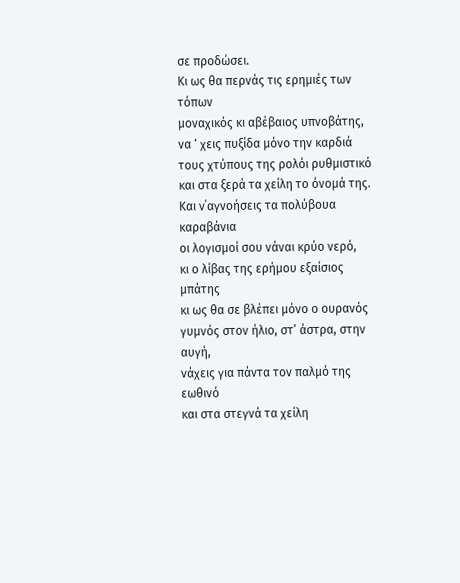σε προδώσει.
Κι ως θα περνάς τις ερημιές των τόπων
μοναχικός κι αβέβαιος υπνοβάτης,
να ‘ χεις πυξίδα μόνο την καρδιά
τους χτύπους της ρολόι ρυθμιστικό
και στα ξερά τα χείλη το όνομά της.
Και ν΄αγνοήσεις τα πολύβουα καραβάνια
οι λογισμοί σου νάναι κρύο νερό,
κι ο λίβας της ερήμου εξαίσιος μπάτης
κι ως θα σε βλέπει μόνο ο ουρανός
γυμνός στον ήλιο, στ’ άστρα, στην αυγή,
νάχεις για πάντα τον παλμό της εωθινό
και στα στεγνά τα χείλη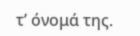τ’ όνομά της.